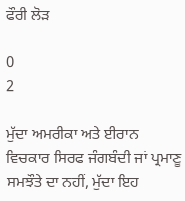ਫੌਰੀ ਲੋੜ

0
2

ਮੁੱਦਾ ਅਮਰੀਕਾ ਅਤੇ ਈਰਾਨ ਵਿਚਕਾਰ ਸਿਰਫ ਜੰਗਬੰਦੀ ਜਾਂ ਪ੍ਰਮਾਣੂ ਸਮਝੌਤੇ ਦਾ ਨਹੀਂ, ਮੁੱਦਾ ਇਹ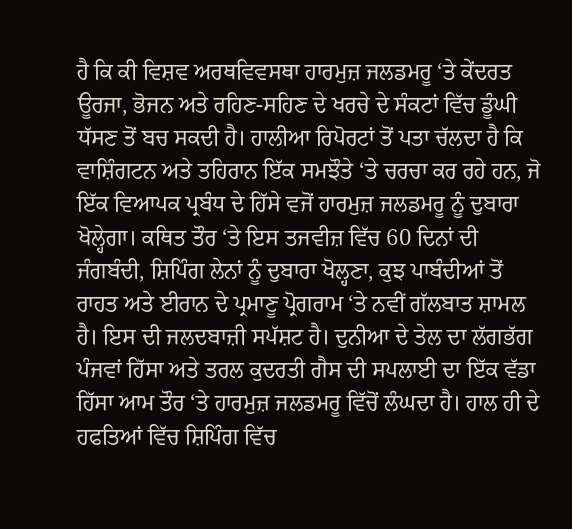ਹੈ ਕਿ ਕੀ ਵਿਸ਼ਵ ਅਰਥਵਿਵਸਥਾ ਹਾਰਮੁਜ਼ ਜਲਡਮਰੂ ‘ਤੇ ਕੇਂਦਰਤ ਊਰਜਾ, ਭੋਜਨ ਅਤੇ ਰਹਿਣ-ਸਹਿਣ ਦੇ ਖਰਚੇ ਦੇ ਸੰਕਟਾਂ ਵਿੱਚ ਡੂੰਘੀ ਧੱਸਣ ਤੋਂ ਬਚ ਸਕਦੀ ਹੈ। ਹਾਲੀਆ ਰਿਪੋਰਟਾਂ ਤੋਂ ਪਤਾ ਚੱਲਦਾ ਹੈ ਕਿ ਵਾਸ਼ਿੰਗਟਨ ਅਤੇ ਤਹਿਰਾਨ ਇੱਕ ਸਮਝੌਤੇ ‘ਤੇ ਚਰਚਾ ਕਰ ਰਹੇ ਹਨ, ਜੋ ਇੱਕ ਵਿਆਪਕ ਪ੍ਰਬੰਧ ਦੇ ਹਿੱਸੇ ਵਜੋਂ ਹਾਰਮੁਜ਼ ਜਲਡਮਰੂ ਨੂੰ ਦੁਬਾਰਾ ਖੋਲ੍ਹੇਗਾ। ਕਥਿਤ ਤੌਰ ‘ਤੇ ਇਸ ਤਜਵੀਜ਼ ਵਿੱਚ 60 ਦਿਨਾਂ ਦੀ ਜੰਗਬੰਦੀ, ਸ਼ਿਪਿੰਗ ਲੇਨਾਂ ਨੂੰ ਦੁਬਾਰਾ ਖੋਲ੍ਹਣਾ, ਕੁਝ ਪਾਬੰਦੀਆਂ ਤੋਂ ਰਾਹਤ ਅਤੇ ਈਰਾਨ ਦੇ ਪ੍ਰਮਾਣੂ ਪ੍ਰੋਗਰਾਮ ‘ਤੇ ਨਵੀਂ ਗੱਲਬਾਤ ਸ਼ਾਮਲ ਹੈ। ਇਸ ਦੀ ਜਲਦਬਾਜ਼ੀ ਸਪੱਸ਼ਟ ਹੈ। ਦੁਨੀਆ ਦੇ ਤੇਲ ਦਾ ਲੱਗਭੱਗ ਪੰਜਵਾਂ ਹਿੱਸਾ ਅਤੇ ਤਰਲ ਕੁਦਰਤੀ ਗੈਸ ਦੀ ਸਪਲਾਈ ਦਾ ਇੱਕ ਵੱਡਾ ਹਿੱਸਾ ਆਮ ਤੌਰ ‘ਤੇ ਹਾਰਮੁਜ਼ ਜਲਡਮਰੂ ਵਿੱਚੋਂ ਲੰਘਦਾ ਹੈ। ਹਾਲ ਹੀ ਦੇ ਹਫਤਿਆਂ ਵਿੱਚ ਸ਼ਿਪਿੰਗ ਵਿੱਚ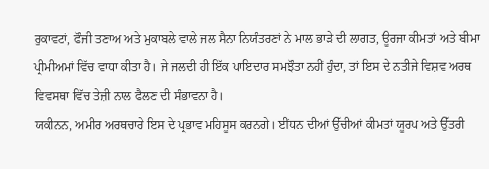ਰੁਕਾਵਟਾਂ, ਫੌਜੀ ਤਣਾਅ ਅਤੇ ਮੁਕਾਬਲੇ ਵਾਲੇ ਜਲ ਸੈਨਾ ਨਿਯੰਤਰਣਾਂ ਨੇ ਮਾਲ ਭਾੜੇ ਦੀ ਲਾਗਤ, ਊਰਜਾ ਕੀਮਤਾਂ ਅਤੇ ਬੀਮਾ ਪ੍ਰੀਮੀਅਮਾਂ ਵਿੱਚ ਵਾਧਾ ਕੀਤਾ ਹੈ। ਜੇ ਜਲਦੀ ਹੀ ਇੱਕ ਪਾਇਦਾਰ ਸਮਝੌਤਾ ਨਹੀਂ ਹੁੰਦਾ, ਤਾਂ ਇਸ ਦੇ ਨਤੀਜੇ ਵਿਸ਼ਵ ਅਰਥ ਵਿਵਸਥਾ ਵਿੱਚ ਤੇਜ਼ੀ ਨਾਲ ਫੈਲਣ ਦੀ ਸੰਭਾਵਨਾ ਹੈ।
ਯਕੀਨਨ, ਅਮੀਰ ਅਰਥਚਾਰੇ ਇਸ ਦੇ ਪ੍ਰਭਾਵ ਮਹਿਸੂਸ ਕਰਨਗੇ। ਈਂਧਨ ਦੀਆਂ ਉੱਚੀਆਂ ਕੀਮਤਾਂ ਯੂਰਪ ਅਤੇ ਉੱਤਰੀ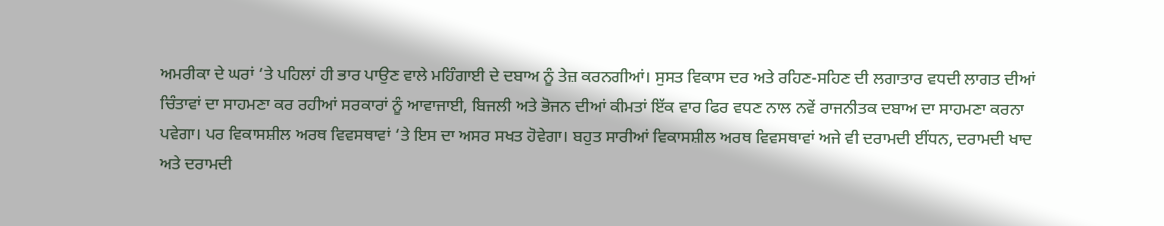ਅਮਰੀਕਾ ਦੇ ਘਰਾਂ ‘ਤੇ ਪਹਿਲਾਂ ਹੀ ਭਾਰ ਪਾਉਣ ਵਾਲੇ ਮਹਿੰਗਾਈ ਦੇ ਦਬਾਅ ਨੂੰ ਤੇਜ਼ ਕਰਨਗੀਆਂ। ਸੁਸਤ ਵਿਕਾਸ ਦਰ ਅਤੇ ਰਹਿਣ-ਸਹਿਣ ਦੀ ਲਗਾਤਾਰ ਵਧਦੀ ਲਾਗਤ ਦੀਆਂ ਚਿੰਤਾਵਾਂ ਦਾ ਸਾਹਮਣਾ ਕਰ ਰਹੀਆਂ ਸਰਕਾਰਾਂ ਨੂੰ ਆਵਾਜਾਈ, ਬਿਜਲੀ ਅਤੇ ਭੋਜਨ ਦੀਆਂ ਕੀਮਤਾਂ ਇੱਕ ਵਾਰ ਫਿਰ ਵਧਣ ਨਾਲ ਨਵੇਂ ਰਾਜਨੀਤਕ ਦਬਾਅ ਦਾ ਸਾਹਮਣਾ ਕਰਨਾ ਪਵੇਗਾ। ਪਰ ਵਿਕਾਸਸ਼ੀਲ ਅਰਥ ਵਿਵਸਥਾਵਾਂ ‘ਤੇ ਇਸ ਦਾ ਅਸਰ ਸਖਤ ਹੋਵੇਗਾ। ਬਹੁਤ ਸਾਰੀਆਂ ਵਿਕਾਸਸ਼ੀਲ ਅਰਥ ਵਿਵਸਥਾਵਾਂ ਅਜੇ ਵੀ ਦਰਾਮਦੀ ਈਂਧਨ, ਦਰਾਮਦੀ ਖਾਦ ਅਤੇ ਦਰਾਮਦੀ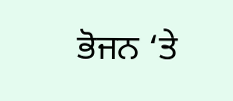ਭੋਜਨ ‘ਤੇ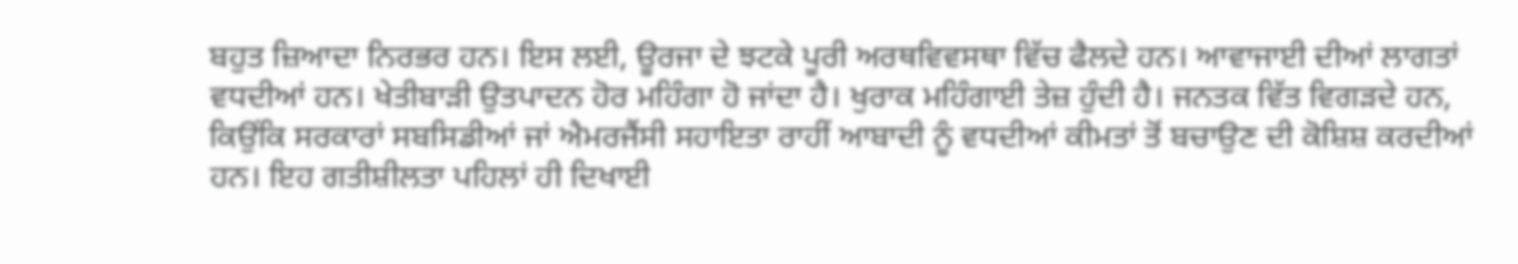ਬਹੁਤ ਜ਼ਿਆਦਾ ਨਿਰਭਰ ਹਨ। ਇਸ ਲਈ, ਊਰਜਾ ਦੇ ਝਟਕੇ ਪੂਰੀ ਅਰਥਵਿਵਸਥਾ ਵਿੱਚ ਫੈਲਦੇ ਹਨ। ਆਵਾਜਾਈ ਦੀਆਂ ਲਾਗਤਾਂ ਵਧਦੀਆਂ ਹਨ। ਖੇਤੀਬਾੜੀ ਉਤਪਾਦਨ ਹੋਰ ਮਹਿੰਗਾ ਹੋ ਜਾਂਦਾ ਹੈ। ਖੁਰਾਕ ਮਹਿੰਗਾਈ ਤੇਜ਼ ਹੁੰਦੀ ਹੈ। ਜਨਤਕ ਵਿੱਤ ਵਿਗੜਦੇ ਹਨ, ਕਿਉਂਕਿ ਸਰਕਾਰਾਂ ਸਬਸਿਡੀਆਂ ਜਾਂ ਐਮਰਜੈਂਸੀ ਸਹਾਇਤਾ ਰਾਹੀਂ ਆਬਾਦੀ ਨੂੰ ਵਧਦੀਆਂ ਕੀਮਤਾਂ ਤੋਂ ਬਚਾਉਣ ਦੀ ਕੋਸ਼ਿਸ਼ ਕਰਦੀਆਂ ਹਨ। ਇਹ ਗਤੀਸ਼ੀਲਤਾ ਪਹਿਲਾਂ ਹੀ ਦਿਖਾਈ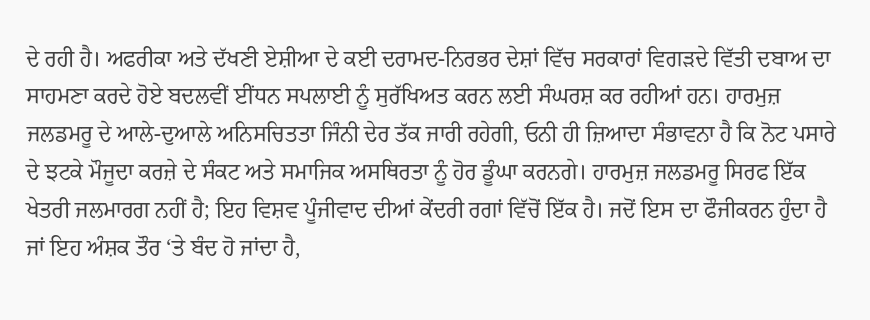ਦੇ ਰਹੀ ਹੈ। ਅਫਰੀਕਾ ਅਤੇ ਦੱਖਣੀ ਏਸ਼ੀਆ ਦੇ ਕਈ ਦਰਾਮਦ-ਨਿਰਭਰ ਦੇਸ਼ਾਂ ਵਿੱਚ ਸਰਕਾਰਾਂ ਵਿਗੜਦੇ ਵਿੱਤੀ ਦਬਾਅ ਦਾ ਸਾਹਮਣਾ ਕਰਦੇ ਹੋਏ ਬਦਲਵੀਂ ਈਂਧਨ ਸਪਲਾਈ ਨੂੰ ਸੁਰੱਖਿਅਤ ਕਰਨ ਲਈ ਸੰਘਰਸ਼ ਕਰ ਰਹੀਆਂ ਹਨ। ਹਾਰਮੁਜ਼ ਜਲਡਮਰੂ ਦੇ ਆਲੇ-ਦੁਆਲੇ ਅਨਿਸਚਿਤਤਾ ਜਿੰਨੀ ਦੇਰ ਤੱਕ ਜਾਰੀ ਰਹੇਗੀ, ਓਨੀ ਹੀ ਜ਼ਿਆਦਾ ਸੰਭਾਵਨਾ ਹੈ ਕਿ ਨੋਟ ਪਸਾਰੇ ਦੇ ਝਟਕੇ ਮੌਜੂਦਾ ਕਰਜ਼ੇ ਦੇ ਸੰਕਟ ਅਤੇ ਸਮਾਜਿਕ ਅਸਥਿਰਤਾ ਨੂੰ ਹੋਰ ਡੂੰਘਾ ਕਰਨਗੇ। ਹਾਰਮੁਜ਼ ਜਲਡਮਰੂ ਸਿਰਫ ਇੱਕ ਖੇਤਰੀ ਜਲਮਾਰਗ ਨਹੀਂ ਹੈ; ਇਹ ਵਿਸ਼ਵ ਪੂੰਜੀਵਾਦ ਦੀਆਂ ਕੇਂਦਰੀ ਰਗਾਂ ਵਿੱਚੋਂ ਇੱਕ ਹੈ। ਜਦੋਂ ਇਸ ਦਾ ਫੌਜੀਕਰਨ ਹੁੰਦਾ ਹੈ ਜਾਂ ਇਹ ਅੰਸ਼ਕ ਤੌਰ ‘ਤੇ ਬੰਦ ਹੋ ਜਾਂਦਾ ਹੈ,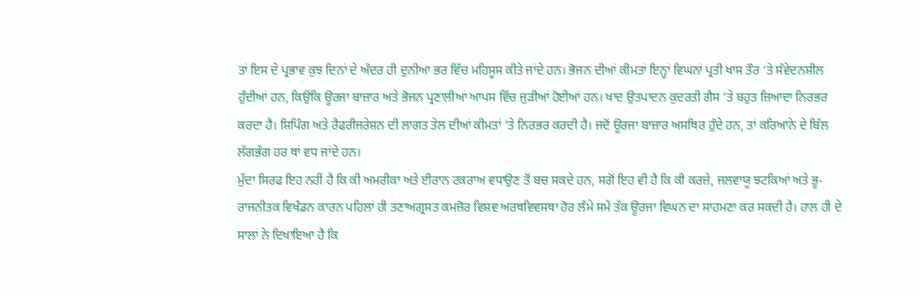ਤਾਂ ਇਸ ਦੇ ਪ੍ਰਭਾਵ ਕੁਝ ਦਿਨਾਂ ਦੇ ਅੰਦਰ ਹੀ ਦੁਨੀਆ ਭਰ ਵਿੱਚ ਮਹਿਸੂਸ ਕੀਤੇ ਜਾਂਦੇ ਹਨ। ਭੋਜਨ ਦੀਆਂ ਕੀਮਤਾਂ ਇਨ੍ਹਾਂ ਵਿਘਨਾਂ ਪ੍ਰਤੀ ਖਾਸ ਤੌਰ ‘ਤੇ ਸੰਵੇਦਨਸ਼ੀਲ ਹੁੰਦੀਆਂ ਹਨ, ਕਿਉਂਕਿ ਊਰਜਾ ਬਾਜ਼ਾਰ ਅਤੇ ਭੋਜਨ ਪ੍ਰਣਾਲੀਆਂ ਆਪਸ ਵਿੱਚ ਜੁੜੀਆਂ ਹੋਈਆਂ ਹਨ। ਖਾਦ ਉਤਪਾਦਨ ਕੁਦਰਤੀ ਗੈਸ ‘ਤੇ ਬਹੁਤ ਜ਼ਿਆਦਾ ਨਿਰਭਰ ਕਰਦਾ ਹੈ। ਸ਼ਿਪਿੰਗ ਅਤੇ ਰੈਫਰੀਜਰੇਸ਼ਨ ਦੀ ਲਾਗਤ ਤੇਲ ਦੀਆਂ ਕੀਮਤਾਂ ‘ਤੇ ਨਿਰਭਰ ਕਰਦੀ ਹੈ। ਜਦੋਂ ਊਰਜਾ ਬਾਜ਼ਾਰ ਅਸਥਿਰ ਹੁੰਦੇ ਹਨ, ਤਾਂ ਕਰਿਆਨੇ ਦੇ ਬਿੱਲ ਲੱਗਭੱਗ ਹਰ ਥਾਂ ਵਧ ਜਾਂਦੇ ਹਨ।
ਮੁੱਦਾ ਸਿਰਫ ਇਹ ਨਹੀਂ ਹੈ ਕਿ ਕੀ ਅਮਰੀਕਾ ਅਤੇ ਈਰਾਨ ਟਕਰਾਅ ਵਧਾਉਣ ਤੋਂ ਬਚ ਸਕਦੇ ਹਨ, ਸਗੋਂ ਇਹ ਵੀ ਹੈ ਕਿ ਕੀ ਕਰਜ਼ੇ, ਜਲਵਾਯੂ ਝਟਕਿਆਂ ਅਤੇ ਭੂ-ਰਾਜਨੀਤਕ ਵਿਖੰਡਨ ਕਾਰਨ ਪਹਿਲਾਂ ਹੀ ਤਣਾਅਗ੍ਰਸਤ ਕਮਜ਼ੋਰ ਵਿਸ਼ਵ ਅਰਥਵਿਵਸਥਾ ਹੋਰ ਲੰਮੇ ਸਮੇਂ ਤੱਕ ਊਰਜਾ ਵਿਘਨ ਦਾ ਸਾਹਮਣਾ ਕਰ ਸਕਦੀ ਹੈ। ਹਾਲ ਹੀ ਦੇ ਸਾਲਾਂ ਨੇ ਦਿਖਾਇਆ ਹੈ ਕਿ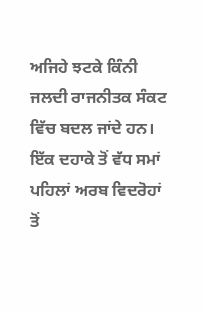ਅਜਿਹੇ ਝਟਕੇ ਕਿੰਨੀ ਜਲਦੀ ਰਾਜਨੀਤਕ ਸੰਕਟ ਵਿੱਚ ਬਦਲ ਜਾਂਦੇ ਹਨ। ਇੱਕ ਦਹਾਕੇ ਤੋਂ ਵੱਧ ਸਮਾਂ ਪਹਿਲਾਂ ਅਰਬ ਵਿਦਰੋਹਾਂ ਤੋਂ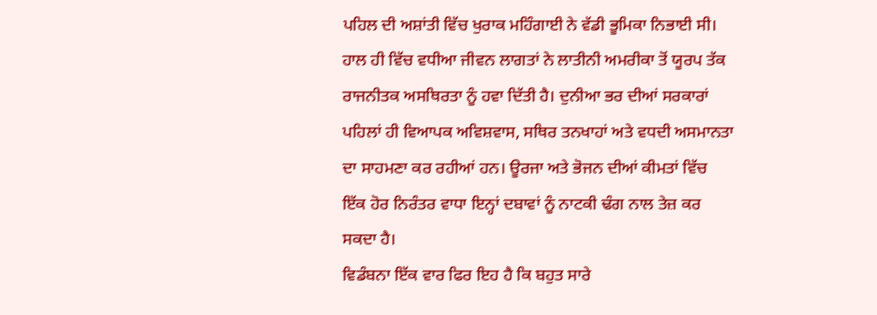ਪਹਿਲ ਦੀ ਅਸ਼ਾਂਤੀ ਵਿੱਚ ਖੁਰਾਕ ਮਹਿੰਗਾਈ ਨੇ ਵੱਡੀ ਭੂਮਿਕਾ ਨਿਭਾਈ ਸੀ। ਹਾਲ ਹੀ ਵਿੱਚ ਵਧੀਆ ਜੀਵਨ ਲਾਗਤਾਂ ਨੇ ਲਾਤੀਨੀ ਅਮਰੀਕਾ ਤੋਂ ਯੂਰਪ ਤੱਕ ਰਾਜਨੀਤਕ ਅਸਥਿਰਤਾ ਨੂੰ ਹਵਾ ਦਿੱਤੀ ਹੈ। ਦੁਨੀਆ ਭਰ ਦੀਆਂ ਸਰਕਾਰਾਂ ਪਹਿਲਾਂ ਹੀ ਵਿਆਪਕ ਅਵਿਸ਼ਵਾਸ, ਸਥਿਰ ਤਨਖਾਹਾਂ ਅਤੇ ਵਧਦੀ ਅਸਮਾਨਤਾ ਦਾ ਸਾਹਮਣਾ ਕਰ ਰਹੀਆਂ ਹਨ। ਊਰਜਾ ਅਤੇ ਭੋਜਨ ਦੀਆਂ ਕੀਮਤਾਂ ਵਿੱਚ ਇੱਕ ਹੋਰ ਨਿਰੰਤਰ ਵਾਧਾ ਇਨ੍ਹਾਂ ਦਬਾਵਾਂ ਨੂੰ ਨਾਟਕੀ ਢੰਗ ਨਾਲ ਤੇਜ਼ ਕਰ ਸਕਦਾ ਹੈ।
ਵਿਡੰਬਨਾ ਇੱਕ ਵਾਰ ਫਿਰ ਇਹ ਹੈ ਕਿ ਬਹੁਤ ਸਾਰੇ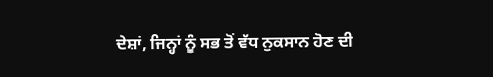ਦੇਸ਼ਾਂ, ਜਿਨ੍ਹਾਂ ਨੂੰ ਸਭ ਤੋਂ ਵੱਧ ਨੁਕਸਾਨ ਹੋਣ ਦੀ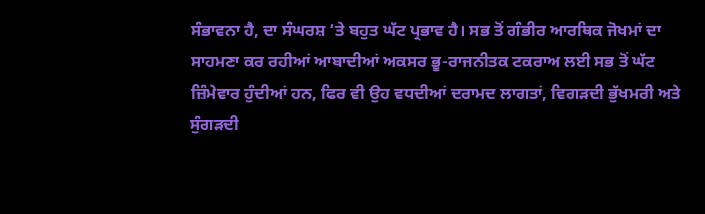ਸੰਭਾਵਨਾ ਹੈ, ਦਾ ਸੰਘਰਸ਼ ‘ਤੇ ਬਹੁਤ ਘੱਟ ਪ੍ਰਭਾਵ ਹੈ। ਸਭ ਤੋਂ ਗੰਭੀਰ ਆਰਥਿਕ ਜੋਖਮਾਂ ਦਾ ਸਾਹਮਣਾ ਕਰ ਰਹੀਆਂ ਆਬਾਦੀਆਂ ਅਕਸਰ ਭੂ-ਰਾਜਨੀਤਕ ਟਕਰਾਅ ਲਈ ਸਭ ਤੋਂ ਘੱਟ ਜ਼ਿੰਮੇਵਾਰ ਹੁੰਦੀਆਂ ਹਨ, ਫਿਰ ਵੀ ਉਹ ਵਧਦੀਆਂ ਦਰਾਮਦ ਲਾਗਤਾਂ, ਵਿਗੜਦੀ ਭੁੱਖਮਰੀ ਅਤੇ ਸੁੰਗੜਦੀ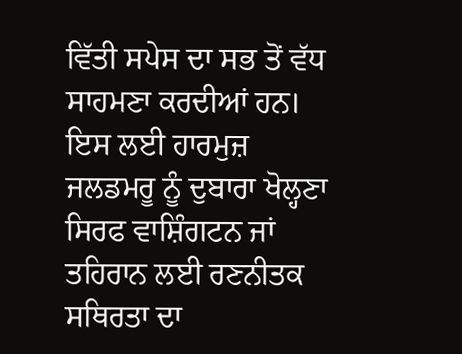ਵਿੱਤੀ ਸਪੇਸ ਦਾ ਸਭ ਤੋਂ ਵੱਧ ਸਾਹਮਣਾ ਕਰਦੀਆਂ ਹਨ। ਇਸ ਲਈ ਹਾਰਮੁਜ਼ ਜਲਡਮਰੂ ਨੂੰ ਦੁਬਾਰਾ ਖੋਲ੍ਹਣਾ ਸਿਰਫ ਵਾਸ਼ਿੰਗਟਨ ਜਾਂ ਤਹਿਰਾਨ ਲਈ ਰਣਨੀਤਕ ਸਥਿਰਤਾ ਦਾ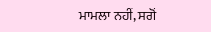ਮਾਮਲਾ ਨਹੀਂ, ਸਗੋਂ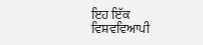ਇਹ ਇੱਕ ਵਿਸ਼ਵਵਿਆਪੀ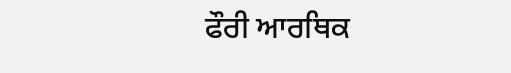ਫੌਰੀ ਆਰਥਿਕ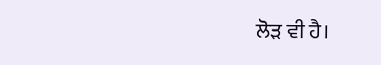ਲੋੜ ਵੀ ਹੈ।